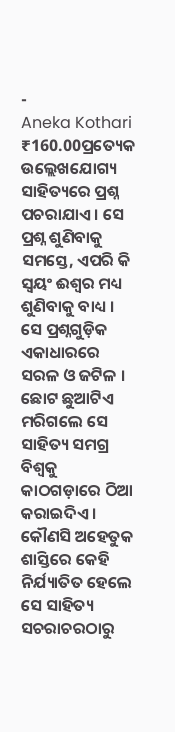-
Aneka Kothari
₹160.00ପ୍ରତ୍ୟେକ ଉଲ୍ଲେଖଯୋଗ୍ୟ ସାହିତ୍ୟରେ ପ୍ରଶ୍ନ ପଚରାଯାଏ । ସେ ପ୍ରଶ୍ନ ଶୁଣିବାକୁ ସମସ୍ତେ, ଏପରି କି ସ୍ୱୟଂ ଈଶ୍ୱର ମଧ୍ୟ ଶୁଣିବାକୁ ବାଧ୍ୟ । ସେ ପ୍ରଶ୍ନଗୁଡ଼ିକ ଏକାଧାରରେ ସରଳ ଓ ଜଟିଳ । ଛୋଟ ଛୁଆଟିଏ ମରିଗଲେ ସେ ସାହିତ୍ୟ ସମଗ୍ର ବିଶ୍ୱକୁ କାଠଗଡ଼ାରେ ଠିଆ କରାଇଦିଏ । କୌଣସି ଅହେତୁକ ଶାସ୍ତିରେ କେହି ନିର୍ଯ୍ୟାତିତ ହେଲେ ସେ ସାହିତ୍ୟ ସଚରାଚରଠାରୁ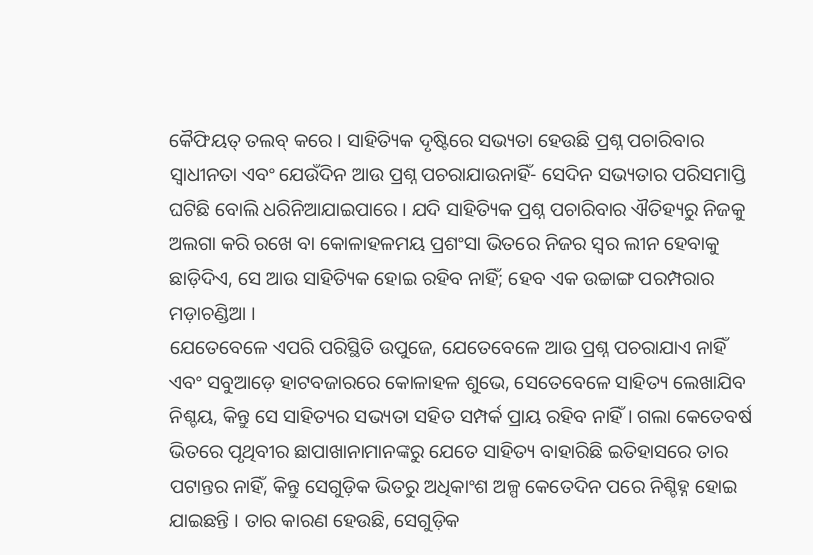କୈଫିୟତ୍ ତଲବ୍ କରେ । ସାହିତ୍ୟିକ ଦୃଷ୍ଟିରେ ସଭ୍ୟତା ହେଉଛି ପ୍ରଶ୍ନ ପଚାରିବାର ସ୍ୱାଧୀନତା ଏବଂ ଯେଉଁଦିନ ଆଉ ପ୍ରଶ୍ନ ପଚରାଯାଉନାହିଁ- ସେଦିନ ସଭ୍ୟତାର ପରିସମାପ୍ତି ଘଟିଛି ବୋଲି ଧରିନିଆଯାଇପାରେ । ଯଦି ସାହିତ୍ୟିକ ପ୍ରଶ୍ନ ପଚାରିବାର ଐତିହ୍ୟରୁ ନିଜକୁ ଅଲଗା କରି ରଖେ ବା କୋଳାହଳମୟ ପ୍ରଶଂସା ଭିତରେ ନିଜର ସ୍ୱର ଲୀନ ହେବାକୁ ଛାଡ଼ିଦିଏ, ସେ ଆଉ ସାହିତ୍ୟିକ ହୋଇ ରହିବ ନାହିଁ; ହେବ ଏକ ଉଚ୍ଚାଙ୍ଗ ପରମ୍ପରାର ମଡ଼ାଚଣ୍ଡିଆ ।
ଯେତେବେଳେ ଏପରି ପରିସ୍ଥିତି ଉପୁଜେ, ଯେତେବେଳେ ଆଉ ପ୍ରଶ୍ନ ପଚରାଯାଏ ନାହିଁ ଏବଂ ସବୁଆଡ଼େ ହାଟବଜାରରେ କୋଳାହଳ ଶୁଭେ, ସେତେବେଳେ ସାହିତ୍ୟ ଲେଖାଯିବ ନିଶ୍ଚୟ, କିନ୍ତୁ ସେ ସାହିତ୍ୟର ସଭ୍ୟତା ସହିତ ସମ୍ପର୍କ ପ୍ରାୟ ରହିବ ନାହିଁ । ଗଲା କେତେବର୍ଷ ଭିତରେ ପୃଥିବୀର ଛାପାଖାନାମାନଙ୍କରୁ ଯେତେ ସାହିତ୍ୟ ବାହାରିଛି ଇତିହାସରେ ତାର ପଟାନ୍ତର ନାହିଁ, କିନ୍ତୁ ସେଗୁଡ଼ିକ ଭିତରୁ ଅଧିକାଂଶ ଅଳ୍ପ କେତେଦିନ ପରେ ନିଶ୍ଚିହ୍ନ ହୋଇ ଯାଇଛନ୍ତି । ତାର କାରଣ ହେଉଛି, ସେଗୁଡ଼ିକ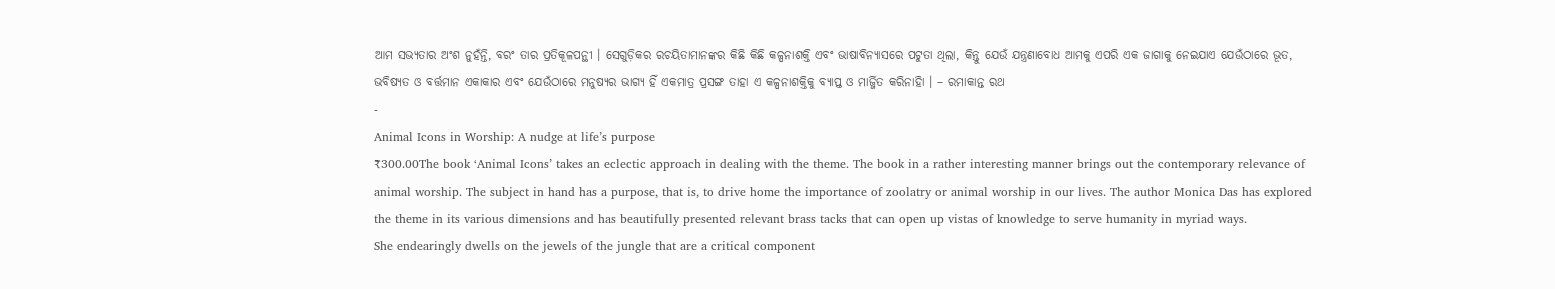ଆମ ସଭ୍ୟତାର ଅଂଶ ନୁହଁନ୍ତି, ବରଂ ତାର ପ୍ରତିକୂଳପନ୍ଥୀ । ସେଗୁଡ଼ିକର ରଚୟିତାମାନଙ୍କର କିଛି କିଛି କଳ୍ପନାଶକ୍ତି ଏବଂ ଭାଷାବିନ୍ୟାସରେ ପଟୁତା ଥିଲା, କିନ୍ତୁ ଯେଉଁ ଯନ୍ତ୍ରଣାବୋଧ ଆମକୁ ଏପରି ଏକ ଜାଗାକୁ ନେଇଯାଏ ଯେଉଁଠାରେ ଭୂତ, ଭବିଷ୍ୟତ ଓ ବର୍ତ୍ତମାନ ଏକାକାର ଏବଂ ଯେଉଁଠାରେ ମନୁଷ୍ୟର ଭାଗ୍ୟ ହିଁ ଏକମାତ୍ର ପ୍ରସଙ୍ଗ ତାହା ଏ କଳ୍ପନାଶକ୍ତିକୁ ବ୍ୟାପ୍ତ ଓ ମାର୍ଜ୍ଜିତ କରିନାହିା । – ରମାକାନ୍ତ ରଥ
-
Animal Icons in Worship: A nudge at life’s purpose
₹300.00The book ‘Animal Icons’ takes an eclectic approach in dealing with the theme. The book in a rather interesting manner brings out the contemporary relevance of animal worship. The subject in hand has a purpose, that is, to drive home the importance of zoolatry or animal worship in our lives. The author Monica Das has explored the theme in its various dimensions and has beautifully presented relevant brass tacks that can open up vistas of knowledge to serve humanity in myriad ways.
She endearingly dwells on the jewels of the jungle that are a critical component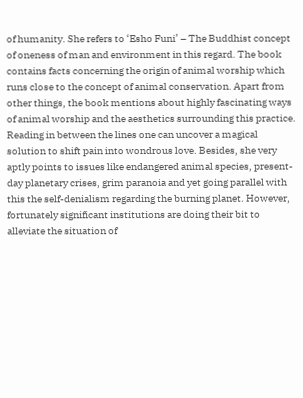of humanity. She refers to ‘Esho Funi’ – The Buddhist concept of oneness of man and environment in this regard. The book contains facts concerning the origin of animal worship which runs close to the concept of animal conservation. Apart from other things, the book mentions about highly fascinating ways of animal worship and the aesthetics surrounding this practice. Reading in between the lines one can uncover a magical solution to shift pain into wondrous love. Besides, she very aptly points to issues like endangered animal species, present-day planetary crises, grim paranoia and yet going parallel with this the self-denialism regarding the burning planet. However, fortunately significant institutions are doing their bit to alleviate the situation of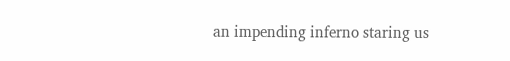an impending inferno staring us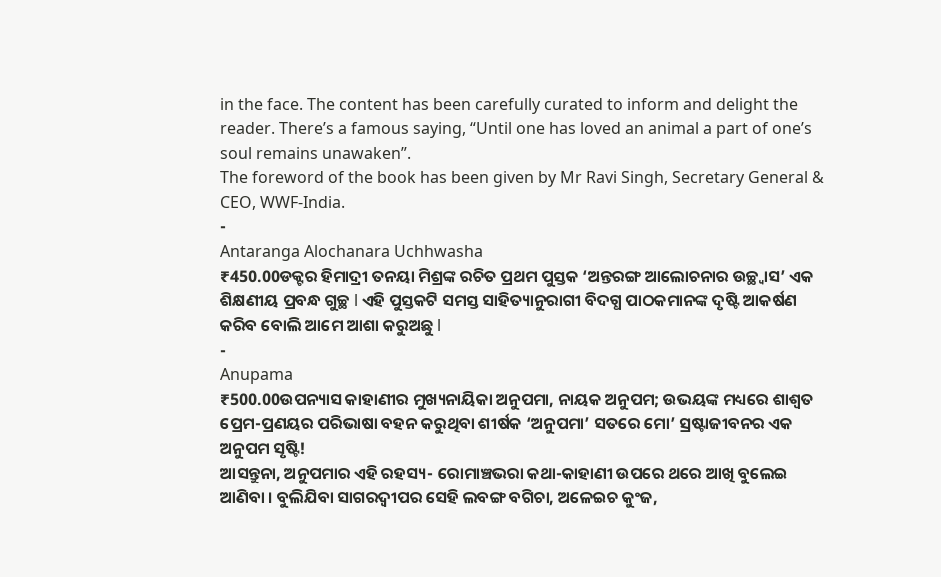in the face. The content has been carefully curated to inform and delight the reader. There’s a famous saying, “Until one has loved an animal a part of one’s soul remains unawaken”.
The foreword of the book has been given by Mr Ravi Singh, Secretary General & CEO, WWF-India.
-
Antaranga Alochanara Uchhwasha
₹450.00ଡକ୍ଟର ହିମାଦ୍ରୀ ତନୟା ମିଶ୍ରଙ୍କ ରଚିତ ପ୍ରଥମ ପୁସ୍ତକ ‘ଅନ୍ତରଙ୍ଗ ଆଲୋଚନାର ଉଚ୍ଛ୍ୱାସ’ ଏକ ଶିକ୍ଷଣୀୟ ପ୍ରବନ୍ଧ ଗୁଚ୍ଛ l ଏହି ପୁସ୍ତକଟି ସମସ୍ତ ସାହିତ୍ୟାନୁରାଗୀ ବିଦଗ୍ଧ ପାଠକମାନଙ୍କ ଦୃଷ୍ଟି ଆକର୍ଷଣ କରିବ ବୋଲି ଆମେ ଆଶା କରୁଅଛୁ l
-
Anupama
₹500.00ଉପନ୍ୟାସ କାହାଣୀର ମୁଖ୍ୟନାୟିକା ଅନୁପମା, ନାୟକ ଅନୁପମ; ଉଭୟଙ୍କ ମଧ୍ୟରେ ଶାଶ୍ୱତ ପ୍ରେମ-ପ୍ରଣୟର ପରିଭାଷା ବହନ କରୁଥିବା ଶୀର୍ଷକ ‘ଅନୁପମା’ ସତରେ ମୋ’ ସ୍ରଷ୍ଟାଜୀବନର ଏକ ଅନୁପମ ସୃଷ୍ଟି!
ଆସନ୍ତୁନା, ଅନୁପମାର ଏହି ରହସ୍ୟ- ରୋମାଞ୍ଚଭରା କଥା-କାହାଣୀ ଉପରେ ଥରେ ଆଖି ବୁଲେଇ ଆଣିବା । ବୁଲିଯିବା ସାଗରଦ୍ୱୀପର ସେହି ଲବଙ୍ଗ ବଗିଚା, ଅଳେଇଚ କୁଂଜ,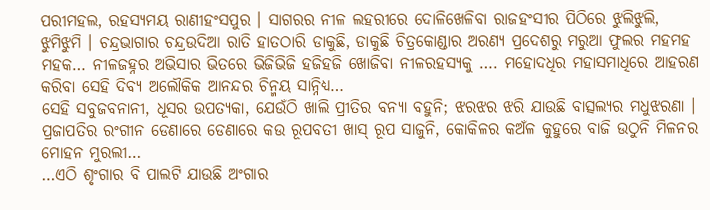ପରୀମହଲ, ରହସ୍ୟମୟ ରାଣୀହଂସପୁର । ସାଗରର ନୀଳ ଲହରୀରେ ଦୋଳିଖେଳିବା ରାଜହଂସୀର ପିଠିରେ ଝୁଲିଝୁଲି, ଝୁମିଝୁମି । ଚନ୍ଦ୍ରଭାଗାର ଚନ୍ଦ୍ରଉଦିଆ ରାତି ହାତଠାରି ଡାକୁଛି, ଡାକୁଛି ଚିତ୍ରକୋଣ୍ଡାର ଅରଣ୍ୟ ପ୍ରଦେଶରୁ ମରୁଆ ଫୁଲର ମହମହ ମହକ… ନୀଳଜହ୍ନର ଅଭିସାର ଭିତରେ ଭିଜିଭିଜି ହଜିହଜି ଖୋଜିବା ନୀଳରହସ୍ୟକୁ …. ମହୋଦଧିର ମହାସମାଧିରେ ଆହରଣ କରିବା ସେହି ଦିବ୍ୟ ଅଲୌକିକ ଆନନ୍ଦର ଚିନ୍ମୟ ସାନ୍ନିଧ୍ୟ…
ସେହି ସବୁଜବନାନୀ, ଧୂସର ଉପତ୍ୟକା, ଯେଉଁଠି ଖାଲି ପ୍ରୀତିର ବନ୍ୟା ବହୁନି; ଝରଝର ଝରି ଯାଉଛି ବାତ୍ସଲ୍ୟର ମଧୁଝରଣା । ପ୍ରଜାପତିର ରଂଗୀନ ଡେଣାରେ ଡେଣାରେ କଉ ରୂପବତୀ ଖାସ୍ ରୂପ ସାଜୁନି, କୋକିଳର କଅଁଳ କୁହୁରେ ବାଜି ଉଠୁନି ମିଳନର ମୋହନ ମୁରଲୀ…
…ଏଠି ଶୃଂଗାର ବି ପାଲଟି ଯାଉଛି ଅଂଗାର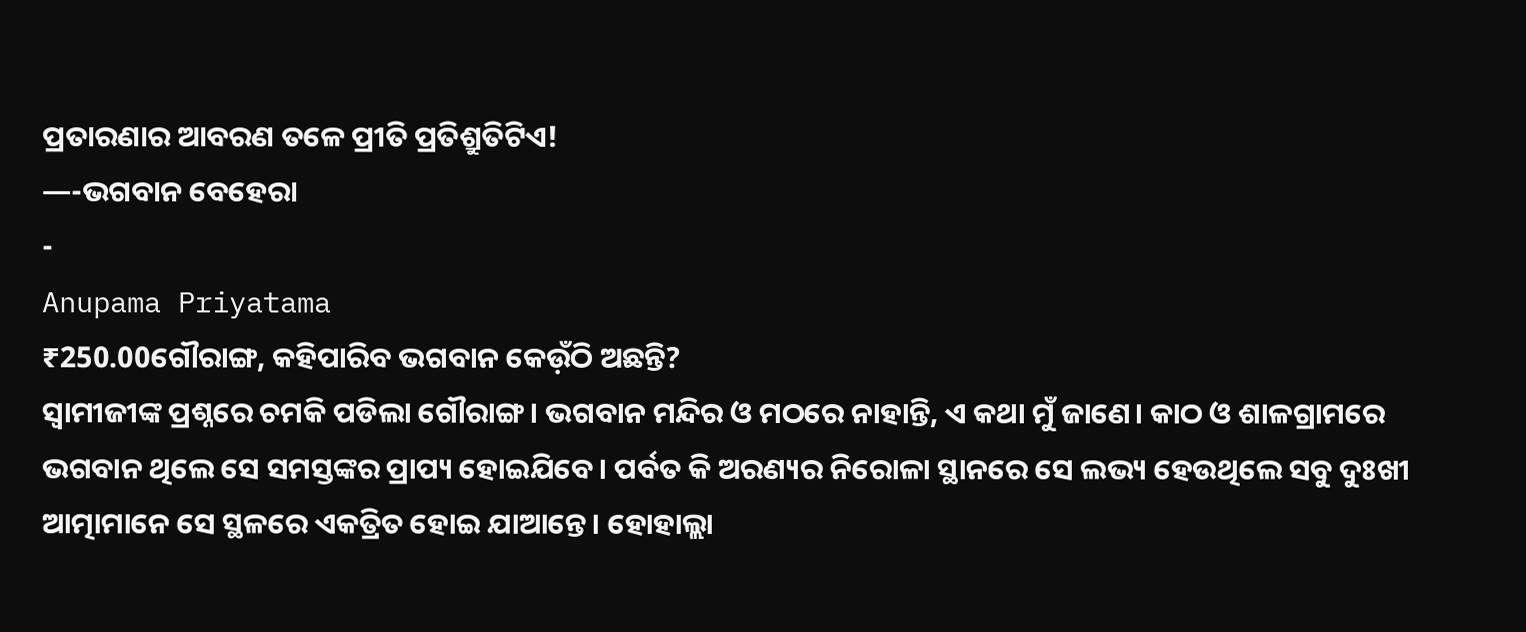ପ୍ରତାରଣାର ଆବରଣ ତଳେ ପ୍ରୀତି ପ୍ରତିଶ୍ରୁତିଟିଏ!
—-ଭଗବାନ ବେହେରା
-
Anupama Priyatama
₹250.00ଗୌରାଙ୍ଗ, କହିପାରିବ ଭଗବାନ କେଉ଼ଁଠି ଅଛନ୍ତି?
ସ୍ବାମୀଜୀଙ୍କ ପ୍ରଶ୍ନରେ ଚମକି ପଡିଲା ଗୌରାଙ୍ଗ। ଭଗବାନ ମନ୍ଦିର ଓ ମଠରେ ନାହାନ୍ତି, ଏ କଥା ମୁଁ ଜାଣେ। କାଠ ଓ ଶାଳଗ୍ରାମରେ ଭଗବାନ ଥିଲେ ସେ ସମସ୍ତଙ୍କର ପ୍ରାପ୍ୟ ହୋଇଯିବେ। ପର୍ବତ କି ଅରଣ୍ୟର ନିରୋଳା ସ୍ଥାନରେ ସେ ଲଭ୍ୟ ହେଉଥିଲେ ସବୁ ଦୁଃଖୀ ଆତ୍ମାମାନେ ସେ ସ୍ଥଳରେ ଏକତ୍ରିତ ହୋଇ ଯାଆନ୍ତେ। ହୋହାଲ୍ଲା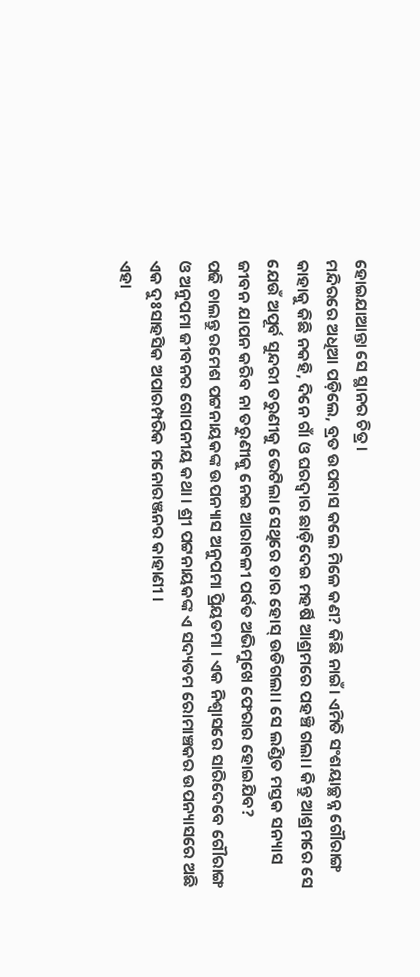ହୋଇଯାଆନ୍ତା ସେ ସ୍ଥାନର ଚିତ୍ର।
ମନ୍ଦିରରେ ଅଧିଆ ପଡ଼ିଲେ, ବ୍ରତ ଉପବାସ କଲେ ମିଳେ କଣ? କିଛି ନାଇଁ। ଏମିତି ସଂଶୟାଚ୍ଛନ୍ନ ଗୌରାଙ୍ଗ କାହାକୁ କିଛି ନକହି, ଦିନେ ଗାଁ ଓ ଘରଦ୍ୱାର ଛାଡ଼ିଦେଇ ମହର୍ଷି ଆଶ୍ରମରେ ପହଞ୍ଚି ଗଲା। କିନ୍ତୁ ଆଶ୍ରମରେ ସେ ଯେଉଁ ଅପୂର୍ବ ସୁନ୍ଦରୀ ତରୁଣୀକୁ ଭେଟିଲା ସେଥିରେ ତାର ହୋସ୍ ଉଡିଗଲା। ସେ ଲଣ୍ଡିତ ମସ୍ତକ ସନ୍ୟାସ ଜୀବନ ଯାପନ କରିବ ନା ତରୁଣୀକୁ ନେଇ ଆରାବଳୀ ପର୍ବତ ଅଭିମୁଖେ ଫେରାର ହୋଇଯିବ?
ପଢି ଚାଲନ୍ତୁ ରମେଶ ପଟ୍ଟନାୟକଙ୍କ ଉପନ୍ୟାସ ଅନୁପମା ପ୍ରିୟତମା । ଏକ ନିଶ୍ବାସରେ ସାରିଦେବେ ଗୌରାଙ୍ଗ ଓ ଅନୁପମା ଜୀବନର ଗୋପନୀୟ କଥା । ଶ୍ରୀ ପଟ୍ଟନାୟକଙ୍କ ଏ ସଦ୍ୟତମ ରୋମାଞ୍ଚକର ଉପନ୍ୟାସରେ ଅଛି ଏକ ଦୁଃସାହସିକ ଅପାରମ୍ପରିକ ମନୋରଞ୍ଜନର କାହାଣୀ ।
ଏହା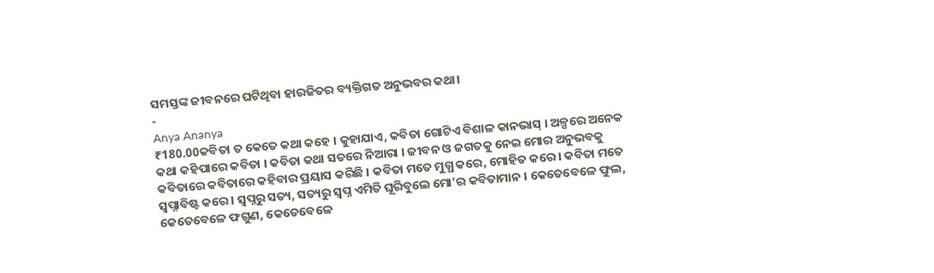ସମସ୍ତଙ୍କ ଜୀବନରେ ଘଟିଥିବା ହାରଜିତର ବ୍ୟକ୍ତିଗତ ଅନୁଭବର କଥା।
-
Anya Ananya
₹180.00କବିତା ତ କେତେ କଥା କହେ । କୁହାଯାଏ, କବିତା ଗୋଟିଏ ବିଶାଳ କାନଭାସ୍ । ଅଳ୍ପରେ ଅନେକ କଥା କହିପାରେ କବିତା । କବିତା କଥା ସତରେ ନିଆରା । ଜୀବନ ଓ ଜଗତକୁ ନେଇ ମୋର ଅନୁଭବକୁ କବିତାରେ କବିତାରେ କହିବାର ପ୍ରୟାସ କରିଛି । କବିତା ମତେ ମୁଗ୍ଧ କରେ, ମୋହିତ କରେ । କବିତା ମତେ ସ୍ୱପ୍ନାବିଷ୍ଟ କରେ । ସ୍ୱପ୍ନରୁ ସତ୍ୟ, ସତ୍ୟରୁ ସ୍ୱପ୍ନ ଏମିତି ଘୂରିବୁଲେ ମୋ’ର କବିତାମାନ । କେତେବେଳେ ଫୁଲ, କେତେବେଳେ ଫଗୁଣ, କେତେବେଳେ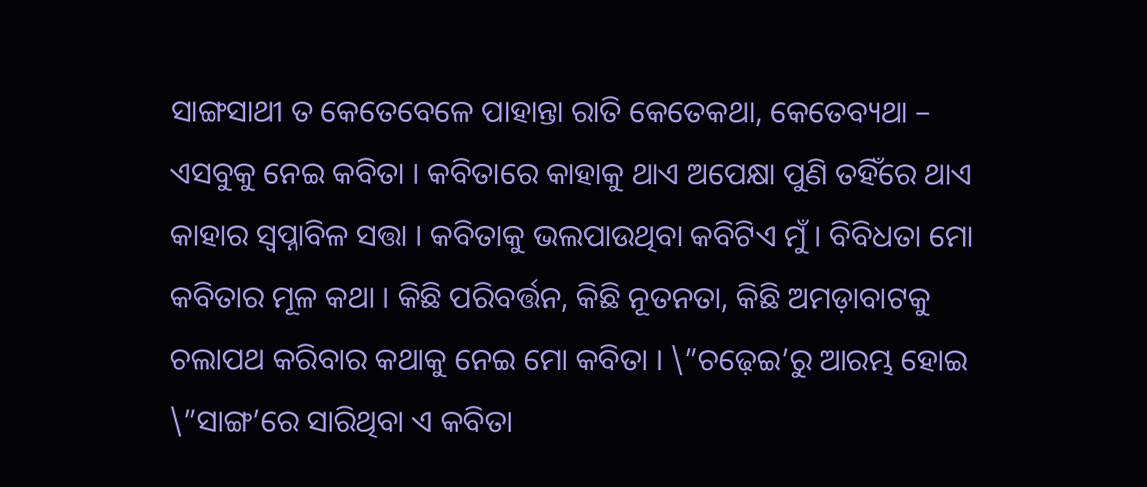ସାଙ୍ଗସାଥୀ ତ କେତେବେଳେ ପାହାନ୍ତା ରାତି କେତେକଥା, କେତେବ୍ୟଥା – ଏସବୁକୁ ନେଇ କବିତା । କବିତାରେ କାହାକୁ ଥାଏ ଅପେକ୍ଷା ପୁଣି ତହିଁରେ ଥାଏ କାହାର ସ୍ୱପ୍ନାବିଳ ସତ୍ତା । କବିତାକୁ ଭଲପାଉଥିବା କବିଟିଏ ମୁଁ । ବିବିଧତା ମୋ କବିତାର ମୂଳ କଥା । କିଛି ପରିବର୍ତ୍ତନ, କିଛି ନୂତନତା, କିଛି ଅମଡ଼ାବାଟକୁ ଚଲାପଥ କରିବାର କଥାକୁ ନେଇ ମୋ କବିତା । \”ଚଢ଼େଇ’ରୁ ଆରମ୍ଭ ହୋଇ \”ସାଙ୍ଗ’ରେ ସାରିଥିବା ଏ କବିତା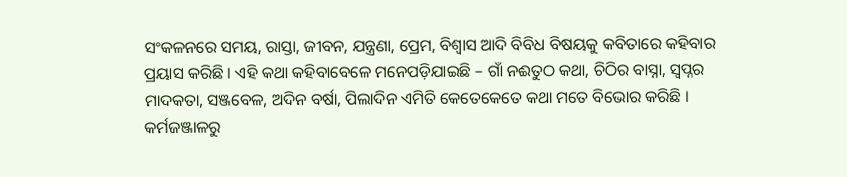ସଂକଳନରେ ସମୟ, ରାସ୍ତା, ଜୀବନ, ଯନ୍ତ୍ରଣା, ପ୍ରେମ, ବିଶ୍ୱାସ ଆଦି ବିବିଧ ବିଷୟକୁ କବିତାରେ କହିବାର ପ୍ରୟାସ କରିଛି । ଏହି କଥା କହିବାବେଳେ ମନେପଡ଼ିଯାଇଛି – ଗାଁ ନଈତୁଠ କଥା, ଚିଠିର ବାସ୍ନା, ସ୍ୱପ୍ନର ମାଦକତା, ସଞ୍ଜବେଳ, ଅଦିନ ବର୍ଷା, ପିଲାଦିନ ଏମିତି କେତେକେତେ କଥା ମତେ ବିଭୋର କରିଛି । କର୍ମଜଞ୍ଜାଳରୁ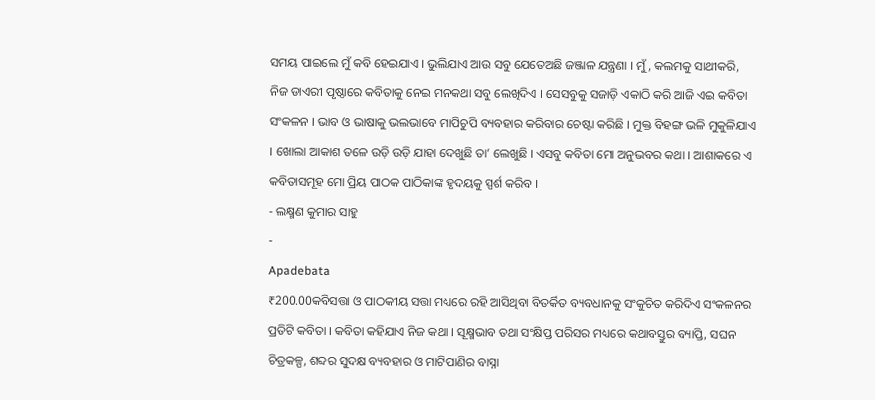ସମୟ ପାଇଲେ ମୁଁ କବି ହେଇଯାଏ । ଭୁଲିଯାଏ ଆଉ ସବୁ ଯେତେଅଛି ଜଞ୍ଜାଳ ଯନ୍ତ୍ରଣା । ମୁଁ, କଲମକୁ ସାଥୀକରି, ନିଜ ଡାଏରୀ ପୃଷ୍ଠାରେ କବିତାକୁ ନେଇ ମନକଥା ସବୁ ଲେଖିଦିଏ । ସେସବୁକୁ ସଜାଡ଼ି ଏକାଠି କରି ଆଜି ଏଇ କବିତା ସଂକଳନ । ଭାବ ଓ ଭାଷାକୁ ଭଲଭାବେ ମାପିଚୁପି ବ୍ୟବହାର କରିବାର ଚେଷ୍ଟା କରିଛି । ମୁକ୍ତ ବିହଙ୍ଗ ଭଳି ମୁକୁଳିଯାଏ । ଖୋଲା ଆକାଶ ତଳେ ଉଡ଼ି ଉଡ଼ି ଯାହା ଦେଖୁଛି ତା’ ଲେଖୁଛି । ଏସବୁ କବିତା ମୋ ଅନୁଭବର କଥା । ଆଶାକରେ ଏ କବିତାସମୂହ ମୋ ପ୍ରିୟ ପାଠକ ପାଠିକାଙ୍କ ହୃଦୟକୁ ସ୍ପର୍ଶ କରିବ ।
- ଲକ୍ଷ୍ମଣ କୁମାର ସାହୁ
-
Apadebata
₹200.00କବିସତ୍ତା ଓ ପାଠକୀୟ ସତ୍ତା ମଧ୍ୟରେ ରହି ଆସିଥିବା ବିତର୍କିତ ବ୍ୟବଧାନକୁ ସଂକୁଚିତ କରିଦିଏ ସଂକଳନର ପ୍ରତିଟି କବିତା । କବିତା କହିଯାଏ ନିଜ କଥା । ସୂକ୍ଷ୍ମଭାବ ତଥା ସଂକ୍ଷିପ୍ତ ପରିସର ମଧ୍ୟରେ କଥାବସ୍ତୁର ବ୍ୟାପ୍ତି, ସଘନ ଚିତ୍ରକଳ୍ପ, ଶବ୍ଦର ସୁଦକ୍ଷ ବ୍ୟବହାର ଓ ମାଟିପାଣିର ବାସ୍ନା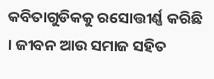କବିତାଗୁଡିକକୁ ରସୋତ୍ତୀର୍ଣ୍ଣ କରିଛି । ଜୀବନ ଆଉ ସମାଜ ସହିତ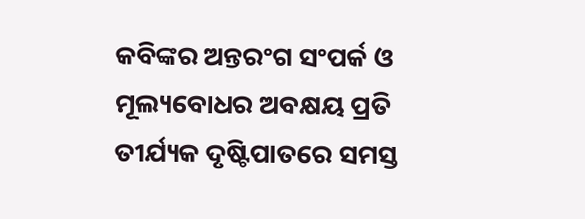କବିଙ୍କର ଅନ୍ତରଂଗ ସଂପର୍କ ଓ ମୂଲ୍ୟବୋଧର ଅବକ୍ଷୟ ପ୍ରତି ତୀର୍ଯ୍ୟକ ଦୃଷ୍ଟିପାତରେ ସମସ୍ତ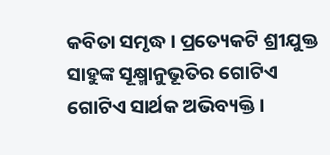କବିତା ସମୃଦ୍ଧ । ପ୍ରତ୍ୟେକଟି ଶ୍ରୀଯୁକ୍ତ ସାହୁଙ୍କ ସୂକ୍ଷ୍ମାନୁଭୂତିର ଗୋଟିଏ ଗୋଟିଏ ସାର୍ଥକ ଅଭିବ୍ୟକ୍ତି ।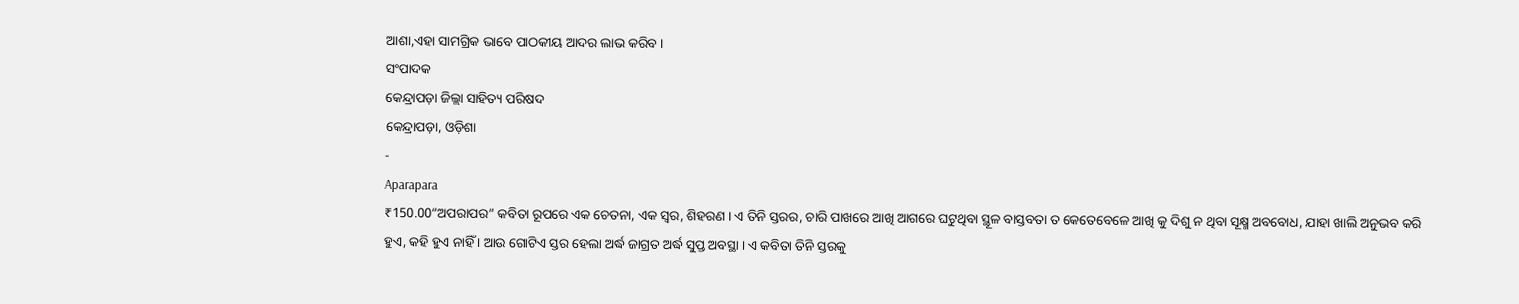ଆଶା,ଏହା ସାମଗ୍ରିକ ଭାବେ ପାଠକୀୟ ଆଦର ଲାଭ କରିବ ।
ସଂପାଦକ
କେନ୍ଦ୍ରାପଡ଼ା ଜିଲ୍ଲା ସାହିତ୍ୟ ପରିଷଦ
କେନ୍ଦ୍ରାପଡ଼ା, ଓଡ଼ିଶା
-
Aparapara
₹150.00“ଅପରାପର” କବିତା ରୂପରେ ଏକ ଚେତନା, ଏକ ସ୍ବର, ଶିହରଣ । ଏ ତିନି ସ୍ତରର, ଚାରି ପାଖରେ ଆଖି ଆଗରେ ଘଟୁଥିବା ସ୍ଥୂଳ ବାସ୍ତବତା ତ କେତେବେଳେ ଆଖି କୁ ଦିଶୁ ନ ଥିବା ସୂକ୍ଷ୍ମ ଅବବୋଧ, ଯାହା ଖାଲି ଅନୁଭବ କରି ହୁଏ, କହି ହୁଏ ନାହିଁ । ଆଉ ଗୋଟିଏ ସ୍ତର ହେଲା ଅର୍ଦ୍ଧ ଜାଗ୍ରତ ଅର୍ଦ୍ଧ ସୁପ୍ତ ଅବସ୍ଥା । ଏ କବିତା ତିନି ସ୍ତରକୁ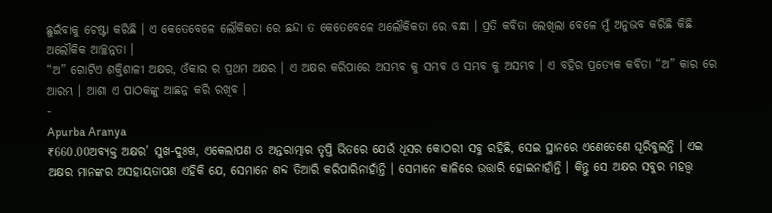ଛୁଇଁବାକୁ ଚେଷ୍ଟା କରିଛି । ଏ କେତେବେଳେ ଲୌକିକତା ରେ ଛନ୍ଦା ତ କେତେବେଳେ ଅଲୌକିକତା ରେ ବନ୍ଧା । ପ୍ରତି କବିତା ଲେଖିଲା ବେଳେ ମୁଁ ଅନୁଭବ କରିଛି କିଛି ଅଲୌକିକ ଆଚ୍ଛନ୍ନତା ।
“ଅ” ଗୋଟିଏ ଶକ୍ତିଶାଳୀ ଅକ୍ଷର, ଓଁକାର ର ପ୍ରଥମ ଅକ୍ଷର । ଏ ଅକ୍ଷର କରିପାରେ ଅସମ୍ଭବ କୁ ସମ୍ଭବ ଓ ସମ୍ଭବ କୁ ଅସମ୍ଭବ । ଏ ବହିର ପ୍ରତ୍ୟେକ କବିତା “ଅ” କାର ରେ ଆରମ୍ଭ । ଆଶା ଏ ପାଠକଙ୍କୁ ଆଛନ୍ନ କରି ରଖିବ ।
-
Apurba Aranya
₹660.00ଅବ୍ୟକ୍ତ ଅକ୍ଷର’ ସୁଖ-ଦୁଃଖ, ଏକେଲାପଣ ଓ ଅନ୍ତରାତ୍ମାର ତୃପ୍ତି ଭିତରେ ଯେଉଁ ଧୂସର କୋଠରୀ ସବୁ ରହିଛି, ସେଇ ସ୍ଥାନରେ ଏଣେତେଣେ ଘୂରିବୁଲନ୍ତି । ଏଇ ଅକ୍ଷର ମାନଙ୍କର ଅସହାୟତାପଣ ଏହିକି ଯେ, ସେମାନେ ଶବ୍ଦ ତିଆରି କରିପାରିନାହାଁନ୍ତି । ସେମାନେ କାଳିରେ ଉତ୍ତାରି ହୋଇନାହାଁନ୍ତି । କିନ୍ତୁ ସେ ଅକ୍ଷର ସବୁର ମହତ୍ତ୍ୱ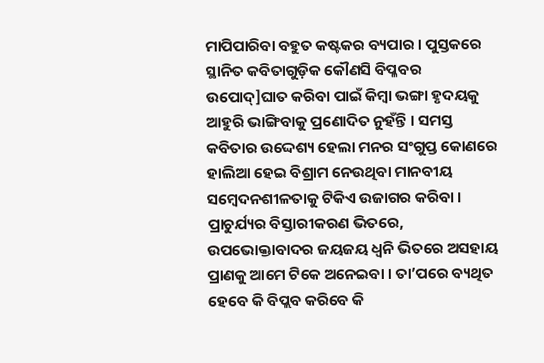ମାପିପାରିବା ବହୁତ କଷ୍ଟକର ବ୍ୟପାର । ପୁସ୍ତକରେ ସ୍ଥାନିତ କବିତାଗୁଡ଼ିକ କୌଣସି ବିପ୍ଳବର ଉପୋଦ୍]ଘାତ କରିବା ପାଇଁ କିମ୍ବା ଭଙ୍ଗା ହୃଦୟକୁ ଆହୁରି ଭାଙ୍ଗିବାକୁ ପ୍ରଣୋଦିତ ନୁହଁନ୍ତି । ସମସ୍ତ କବିତାର ଉଦ୍ଦେଶ୍ୟ ହେଲା ମନର ସଂଗୁପ୍ତ କୋଣରେ ହାଲିଆ ହେଇ ବିଶ୍ରାମ ନେଉଥିବା ମାନବୀୟ ସମ୍ବେଦନଶୀଳତାକୁ ଟିକିଏ ଉଜାଗର କରିବା । ପ୍ରାଚୁର୍ଯ୍ୟର ବିସ୍ତାରୀକରଣ ଭିତରେ, ଉପଭୋକ୍ତାବାଦର ଜୟଜୟ ଧ୍ୱନି ଭିତରେ ଅସହାୟ ପ୍ରାଣକୁ ଆମେ ଟିକେ ଅନେଇବା । ତା’ପରେ ବ୍ୟଥିତ ହେବେ କି ବିପ୍ଲବ କରିବେ କି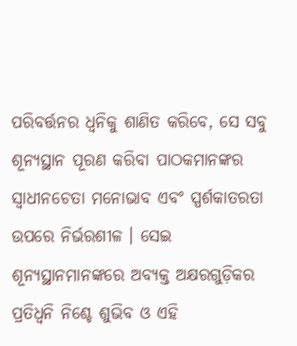ପରିବର୍ତ୍ତନର ଧ୍ୱନିକୁ ଶାଣିତ କରିବେ, ସେ ସବୁ ଶୂନ୍ୟସ୍ଥାନ ପୂରଣ କରିବା ପାଠକମାନଙ୍କର ସ୍ୱାଧୀନଚେତା ମନୋଭାବ ଏବଂ ସ୍ପର୍ଶକାତରତା ଉପରେ ନିର୍ଭରଶୀଳ । ସେଇ ଶୂନ୍ୟସ୍ଥାନମାନଙ୍କରେ ଅବ୍ୟକ୍ତ ଅକ୍ଷରଗୁଡ଼ିକର ପ୍ରତିଧ୍ୱନି ନିଶ୍ଚେ ଶୁଭିବ ଓ ଏହି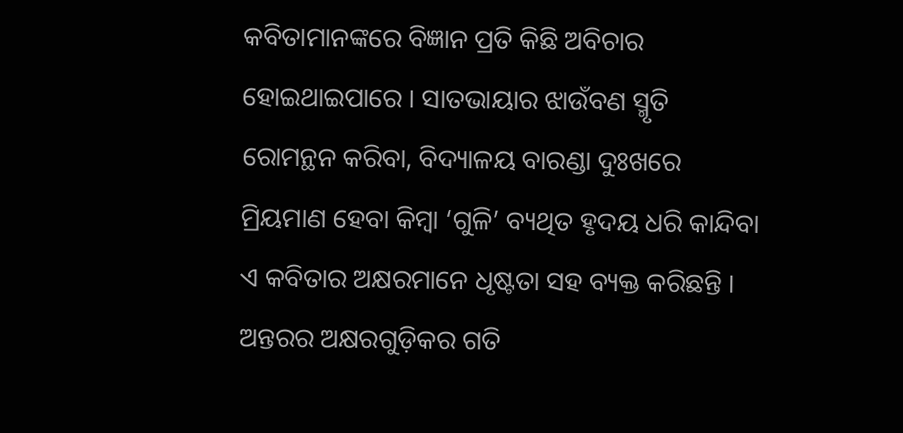କବିତାମାନଙ୍କରେ ବିଜ୍ଞାନ ପ୍ରତି କିଛି ଅବିଚାର ହୋଇଥାଇପାରେ । ସାତଭାୟାର ଝାଉଁବଣ ସ୍ମୃତି ରୋମନ୍ଥନ କରିବା, ବିଦ୍ୟାଳୟ ବାରଣ୍ଡା ଦୁଃଖରେ ମ୍ରିୟମାଣ ହେବା କିମ୍ବା ‘ଗୁଳି’ ବ୍ୟଥିତ ହୃଦୟ ଧରି କାନ୍ଦିବା ଏ କବିତାର ଅକ୍ଷରମାନେ ଧୃଷ୍ଟତା ସହ ବ୍ୟକ୍ତ କରିଛନ୍ତି । ଅନ୍ତରର ଅକ୍ଷରଗୁଡ଼ିକର ଗତି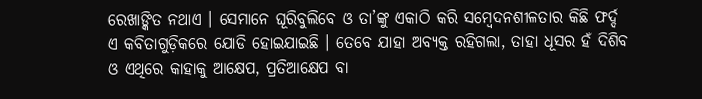ରେଖାଙ୍କିତ ନଥାଏ । ସେମାନେ ଘୂରିବୁଲିବେ ଓ ତା’ଙ୍କୁ ଏକାଠି କରି ସମ୍ବେଦନଶୀଳତାର କିଛି ଫର୍ଦ୍ଦ ଏ କବିତାଗୁଡ଼ିକରେ ଯୋଡି ହୋଇଯାଇଛି । ତେବେ ଯାହା ଅବ୍ୟକ୍ତ ରହିଗଲା, ତାହା ଧୂସର ହଁ ଦିଶିବ ଓ ଏଥିରେ କାହାକୁ ଆକ୍ଷେପ, ପ୍ରତିଆକ୍ଷେପ ବା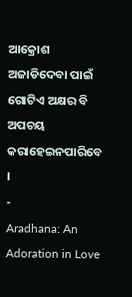ଆକ୍ରୋଶ ଅଜାଡିଦେବା ପାଇଁ ଗୋଟିଏ ଅକ୍ଷର ବି ଅପଚୟ କରାହେଇନପାରିବେ ।
-
Aradhana: An Adoration in Love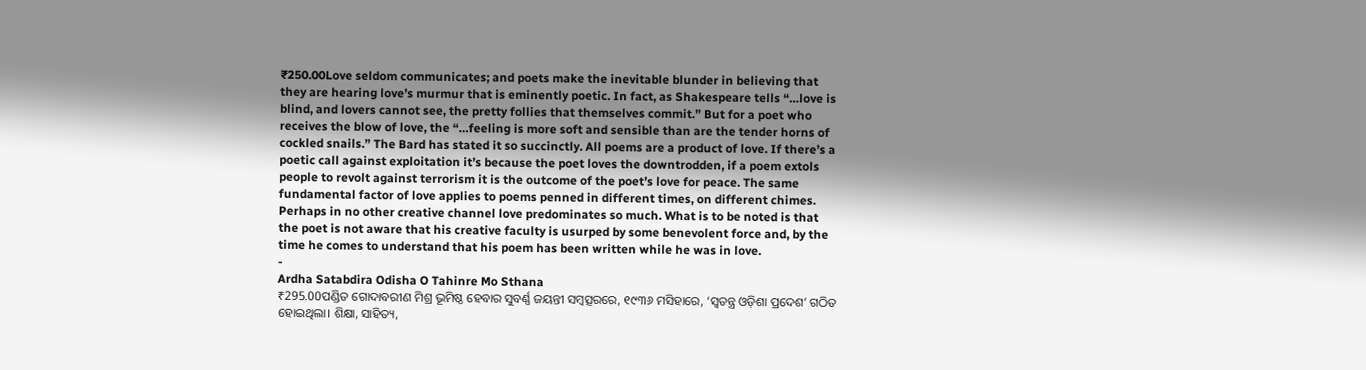₹250.00Love seldom communicates; and poets make the inevitable blunder in believing that they are hearing love’s murmur that is eminently poetic. In fact, as Shakespeare tells “…love is blind, and lovers cannot see, the pretty follies that themselves commit.” But for a poet who receives the blow of love, the “…feeling is more soft and sensible than are the tender horns of cockled snails.” The Bard has stated it so succinctly. All poems are a product of love. If there’s a poetic call against exploitation it’s because the poet loves the downtrodden, if a poem extols people to revolt against terrorism it is the outcome of the poet’s love for peace. The same fundamental factor of love applies to poems penned in different times, on different chimes. Perhaps in no other creative channel love predominates so much. What is to be noted is that the poet is not aware that his creative faculty is usurped by some benevolent force and, by the time he comes to understand that his poem has been written while he was in love.
-
Ardha Satabdira Odisha O Tahinre Mo Sthana
₹295.00ପଣ୍ଡିତ ଗୋଦାବରୀଣ ମିଶ୍ର ଭୂମିଷ୍ଠ ହେବାର ସୁବର୍ଣ୍ଣ ଜୟନ୍ତୀ ସମ୍ବତ୍ସରରେ, ୧୯୩୬ ମସିହାରେ, ‘ସ୍ବତନ୍ତ୍ର ଓଡ଼ିଶା ପ୍ରଦେଶ’ ଗଠିତ ହୋଇଥିଲା। ଶିକ୍ଷା, ସାହିତ୍ୟ,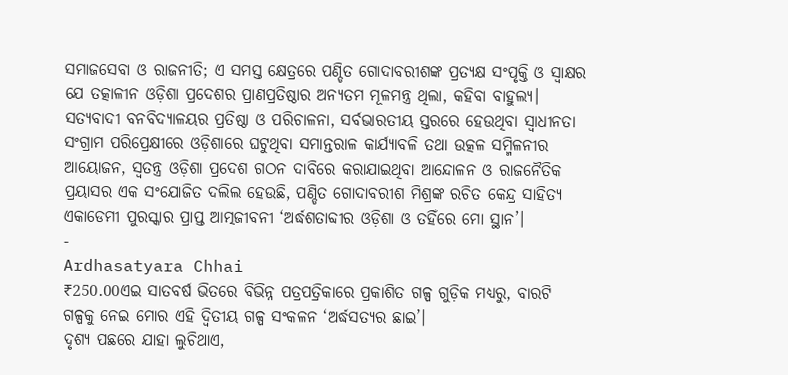ସମାଜସେବା ଓ ରାଜନୀତି; ଏ ସମସ୍ତ କ୍ଷେତ୍ରରେ ପଣ୍ଡିତ ଗୋଦାବରୀଶଙ୍କ ପ୍ରତ୍ୟକ୍ଷ ସଂପୃକ୍ତି ଓ ସ୍ବାକ୍ଷର ଯେ ତତ୍କାଳୀନ ଓଡ଼ିଶା ପ୍ରଦେଶର ପ୍ରାଣପ୍ରତିଷ୍ଠାର ଅନ୍ୟତମ ମୂଳମନ୍ତ୍ର ଥିଲା, କହିବା ବାହୁଲ୍ୟ। ସତ୍ୟବାଦୀ ବନବିଦ୍ୟାଳୟର ପ୍ରତିଷ୍ଠା ଓ ପରିଚାଳନା, ସର୍ବଭାରତୀୟ ସ୍ତରରେ ହେଉଥିବା ସ୍ବାଧୀନତା ସଂଗ୍ରାମ ପରିପ୍ରେକ୍ଷୀରେ ଓଡ଼ିଶାରେ ଘଟୁଥିବା ସମାନ୍ତରାଳ କାର୍ଯ୍ୟାବଳି ତଥା ଉତ୍କଳ ସମ୍ମିଳନୀର ଆୟୋଜନ, ସ୍ବତନ୍ତ୍ର ଓଡ଼ିଶା ପ୍ରଦେଶ ଗଠନ ଦାବିରେ କରାଯାଇଥିବା ଆନ୍ଦୋଳନ ଓ ରାଜନୈତିକ ପ୍ରୟାସର ଏକ ସଂଯୋଜିତ ଦଲିଲ ହେଉଛି, ପଣ୍ଡିତ ଗୋଦାବରୀଶ ମିଶ୍ରଙ୍କ ରଚିତ କେନ୍ଦ୍ର ସାହିତ୍ୟ ଏକାଡେମୀ ପୁରସ୍କାର ପ୍ରାପ୍ତ ଆତ୍ମଜୀବନୀ ‘ଅର୍ଦ୍ଧଶତାବ୍ଦୀର ଓଡ଼ିଶା ଓ ତହିଁରେ ମୋ ସ୍ଥାନ’।
-
Ardhasatyara Chhai
₹250.00ଏଇ ସାତବର୍ଷ ଭିତରେ ବିଭିନ୍ନ ପତ୍ରପତ୍ରିକାରେ ପ୍ରକାଶିତ ଗଳ୍ପ ଗୁଡ଼ିକ ମଧ୍ୟରୁ, ବାରଟି ଗଳ୍ପକୁ ନେଇ ମୋର ଏହି ଦ୍ୱିତୀୟ ଗଳ୍ପ ସଂକଳନ ‘ଅର୍ଦ୍ଧସତ୍ୟର ଛାଇ’।
ଦୃଶ୍ୟ ପଛରେ ଯାହା ଲୁଚିଥାଏ,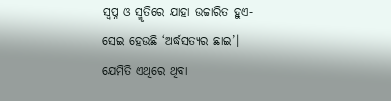ସ୍ୱପ୍ନ ଓ ସ୍ମୃତିରେ ଯାହା ଉଚ୍ଚାରିତ ହୁଏ- ସେଇ ହେଉଛି ‘ଅର୍ଦ୍ଧସତ୍ୟର ଛାଇ’।
ଯେମିତି ଏଥିରେ ଥିବା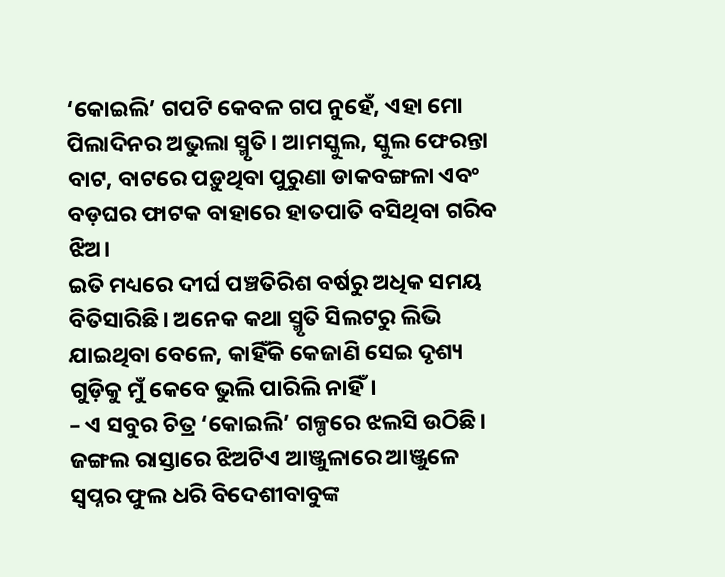‘କୋଇଲି’ ଗପଟି କେବଳ ଗପ ନୁହେଁ, ଏହା ମୋ ପିଲାଦିନର ଅଭୁଲା ସ୍ମୃତି। ଆମସ୍କୁଲ, ସ୍କୁଲ ଫେରନ୍ତା ବାଟ, ବାଟରେ ପଡ଼ୁଥିବା ପୁରୁଣା ଡାକବଙ୍ଗଳା ଏବଂ ବଡ଼ଘର ଫାଟକ ବାହାରେ ହାତପାତି ବସିଥିବା ଗରିବ ଝିଅ।
ଇତି ମଧ୍ୟରେ ଦୀର୍ଘ ପଞ୍ଚତିରିଶ ବର୍ଷରୁ ଅଧିକ ସମୟ ବିତିସାରିଛି। ଅନେକ କଥା ସ୍ମୃତି ସିଲଟରୁ ଲିଭି ଯାଇଥିବା ବେଳେ, କାହିଁକି କେଜାଣି ସେଇ ଦୃଶ୍ୟ ଗୁଡ଼ିକୁ ମୁଁ କେବେ ଭୁଲି ପାରିଲି ନାହିଁ।
– ଏ ସବୁର ଚିତ୍ର ‘କୋଇଲି’ ଗଳ୍ପରେ ଝଲସି ଉଠିଛି।
ଜଙ୍ଗଲ ରାସ୍ତାରେ ଝିଅଟିଏ ଆଞ୍ଜୁଳାରେ ଆଞ୍ଜୁଳେ ସ୍ୱପ୍ନର ଫୁଲ ଧରି ବିଦେଶୀବାବୁଙ୍କ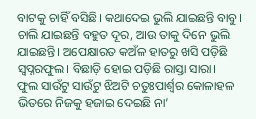ବାଟକୁ ଚାହିଁ ବସିଛି। କଥାଦେଇ ଭୁଲି ଯାଇଛନ୍ତି ବାବୁ। ଚାଲି ଯାଇଛନ୍ତି ବହୁତ ଦୂର, ଆଉ ତାକୁ ଦିନେ ଭୁଲି ଯାଇଛନ୍ତି। ଅପେକ୍ଷାରତ କଅଁଳ ହାତରୁ ଖସି ପଡ଼ିଛି ସ୍ୱପ୍ନରଫୁଲ। ବିଛାଡ଼ି ହୋଇ ପଡ଼ିଛି ରାସ୍ତା ସାରା।
ଫୁଲ ସାଉଁଟୁ ସାଉଁଟୁ ଝିଅଟି ଚତୁଃପାର୍ଶ୍ୱର କୋଳାହଳ ଭିତରେ ନିଜକୁ ହଜାଇ ଦେଇଛି ନା’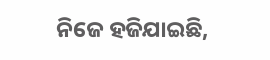ନିଜେ ହଜିଯାଇଛି,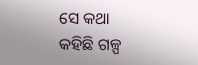ସେ କଥା କହିଛି ଗଳ୍ପ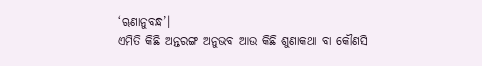‘ୠଣାନୁବନ୍ଧ’।
ଏମିତି କିଛି ଅନ୍ତରଙ୍ଗ ଅନୁଭବ ଆଉ କିଛି ଶୁଣାକଥା ବା କୌଣସି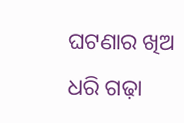ଘଟଣାର ଖିଅ ଧରି ଗଢ଼ା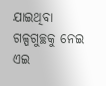ଯାଇଥିବା ଗଳ୍ପଗୁଚ୍ଛକୁ ନେଇ ଏଇ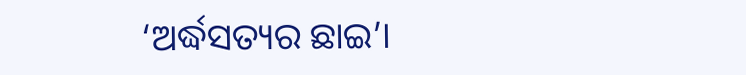‘ଅର୍ଦ୍ଧସତ୍ୟର ଛାଇ’।